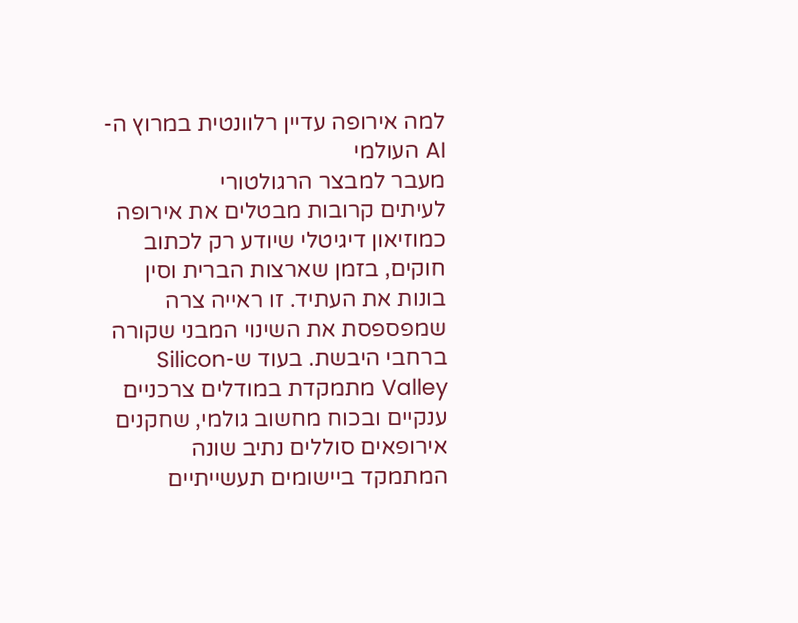למה אירופה עדיין רלוונטית במרוץ ה-AI העולמי
מעבר למבצר הרגולטורי
לעיתים קרובות מבטלים את אירופה כמוזיאון דיגיטלי שיודע רק לכתוב חוקים, בזמן שארצות הברית וסין בונות את העתיד. זו ראייה צרה שמפספסת את השינוי המבני שקורה ברחבי היבשת. בעוד ש-Silicon Valley מתמקדת במודלים צרכניים ענקיים ובכוח מחשוב גולמי, שחקנים אירופאים סוללים נתיב שונה המתמקד ביישומים תעשייתיים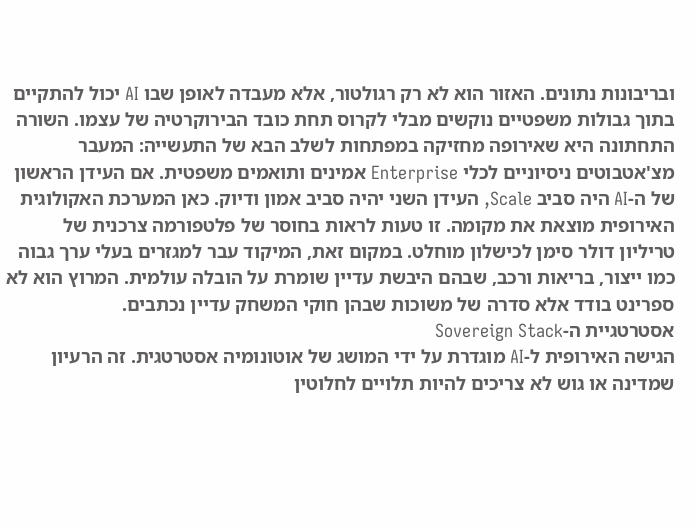ובריבונות נתונים. האזור הוא לא רק רגולטור, אלא מעבדה לאופן שבו AI יכול להתקיים בתוך גבולות משפטיים נוקשים מבלי לקרוס תחת כובד הבירוקרטיה של עצמו. השורה התחתונה היא שאירופה מחזיקה במפתחות לשלב הבא של התעשייה: המעבר מצ'אטבוטים ניסיוניים לכלי Enterprise אמינים ותואמים משפטית. אם העידן הראשון של ה-AI היה סביב Scale, העידן השני יהיה סביב אמון ודיוק. כאן המערכת האקולוגית האירופית מוצאת את מקומה. זו טעות לראות בחוסר של פלטפורמה צרכנית של טריליון דולר סימן לכישלון מוחלט. במקום זאת, המיקוד עבר למגזרים בעלי ערך גבוה כמו ייצור, בריאות ורכב, שבהם היבשת עדיין שומרת על הובלה עולמית. המרוץ הוא לא ספרינט בודד אלא סדרה של משוכות שבהן חוקי המשחק עדיין נכתבים.
אסטרטגיית ה-Sovereign Stack
הגישה האירופית ל-AI מוגדרת על ידי המושג של אוטונומיה אסטרטגית. זה הרעיון שמדינה או גוש לא צריכים להיות תלויים לחלוטין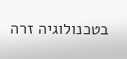בטכנולוגיה זרה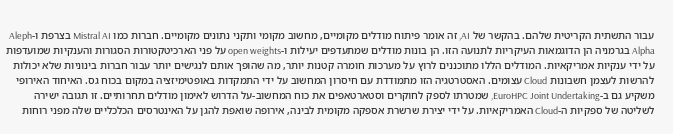עבור התשתית הקריטית שלהם. בהקשר של AI, זה אומר פיתוח מודלים מקומיים, מחשוב מקומי ותקני נתונים מקומיים. חברות כמו Mistral AI בצרפת ו-Aleph Alpha בגרמניה הן הדוגמאות העיקריות לתנועה הזו. הן בונות מודלים שמתעדפים יעילות ו-open weights על פני הארכיטקטורות הסגורות והענקיות שמועדפות על ידי ענקיות אמריקאיות. המודלים הללו מתוכננים לרוץ על מערכות חומרה קטנות יותר, מה שהופך אותם לנגישים יותר עבור חברות בינוניות שלא יכולות להרשות לעצמן חשבונות Cloud עצומים. האסטרטגיה הזו מתמודדת עם חיסרון המחשוב על ידי התמקדות באופטימיזציה במקום בכוח גס. האיחוד האירופי משקיע גם ב-EuroHPC Joint Undertaking, שמטרתו לספק לחוקרים וסטארטאפים את כוח המחשוב-על הדרוש לאימון מודלים תחרותיים. זו תגובה ישירה לשליטה של ספקיות ה-Cloud האמריקאיות. על ידי יצירת שרשרת אספקה מקומית לבינה, אירופה שואפת להגן על האינטרסים הכלכליים שלה מפני רוחות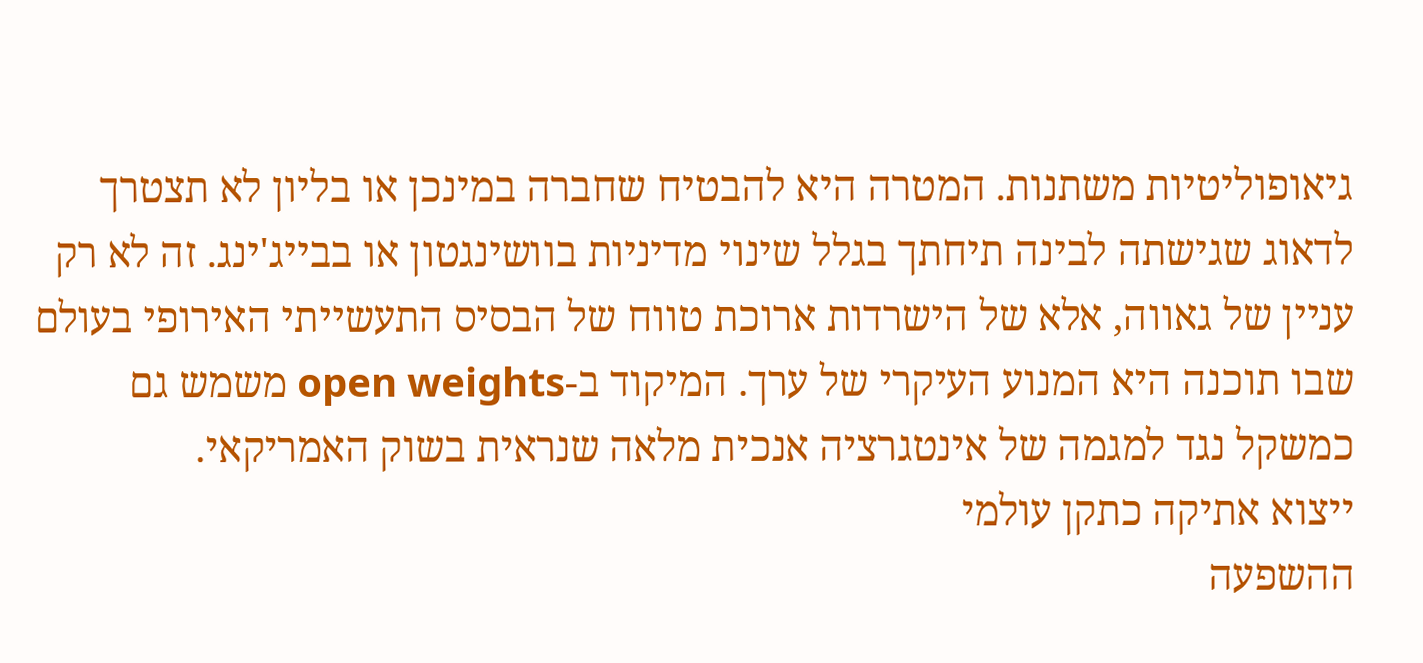גיאופוליטיות משתנות. המטרה היא להבטיח שחברה במינכן או בליון לא תצטרך לדאוג שגישתה לבינה תיחתך בגלל שינוי מדיניות בוושינגטון או בבייג'ינג. זה לא רק עניין של גאווה, אלא של הישרדות ארוכת טווח של הבסיס התעשייתי האירופי בעולם שבו תוכנה היא המנוע העיקרי של ערך. המיקוד ב-open weights משמש גם כמשקל נגד למגמה של אינטגרציה אנכית מלאה שנראית בשוק האמריקאי.
ייצוא אתיקה כתקן עולמי
ההשפעה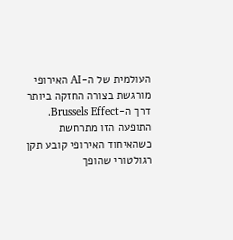העולמית של ה-AI האירופי מורגשת בצורה החזקה ביותר דרך ה-Brussels Effect. התופעה הזו מתרחשת כשהאיחוד האירופי קובע תקן רגולטורי שהופך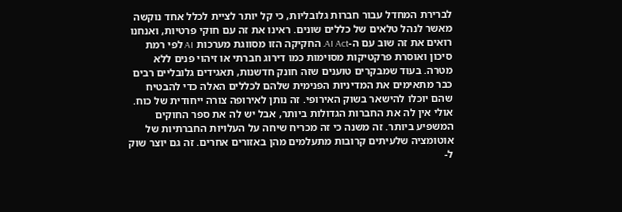לברירת המחדל עבור חברות גלובליות, כי קל יותר לציית לכלל אחד נוקשה מאשר לנהל טלאים של כללים שונים. ראינו את זה עם חוקי פרטיות, ואנחנו רואים את זה שוב עם ה-AI Act. החקיקה הזו מסווגת מערכות AI לפי רמת סיכון ואוסרת פרקטיקות מסוימות כמו דירוג חברתי או זיהוי פנים ללא מטרה. בעוד שמבקרים טוענים שזה חונק חדשנות, תאגידים גלובליים רבים כבר מתאימים את המדיניות הפנימית שלהם לכללים האלה כדי להבטיח שהם יוכלו להישאר בשוק האירופי. זה נותן לאירופה צורה ייחודית של כוח. אולי אין לה את החברות הגדולות ביותר, אבל יש לה את ספר החוקים המשפיע ביותר. זה משנה כי זה מכריח שיחה על העלויות החברתיות של אוטומציה שלעיתים קרובות מתעלמים מהן באזורים אחרים. זה גם יוצר שוק ל-